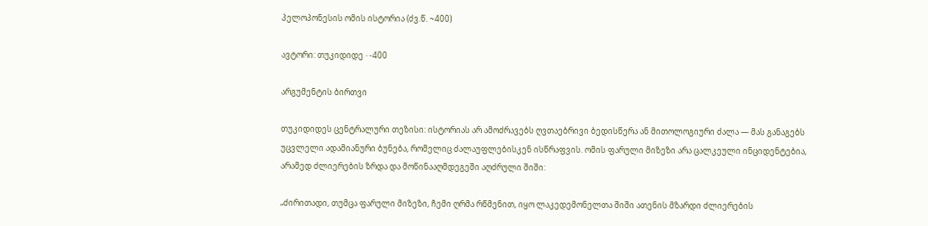პელოპონესის ომის ისტორია (ძვ.წ. ~400)

ავტორი: თუკიდიდე · -400

არგუმენტის ბირთვი

თუკიდიდეს ცენტრალური თეზისი: ისტორიას არ ამოძრავებს ღვთაებრივი ბედისწერა ან მითოლოგიური ძალა — მას განაგებს უცვლელი ადამიანური ბუნება, რომელიც ძალაუფლებისკენ ისწრაფვის. ომის ფარული მიზეზი არა ცალკეული ინციდენტებია, არამედ ძლიერების ზრდა და მოწინააღმდეგეში აღძრული შიში:

„ძირითადი, თუმცა ფარული მიზეზი, ჩემი ღრმა რწმენით, იყო ლაკედემონელთა შიში ათენის მზარდი ძლიერების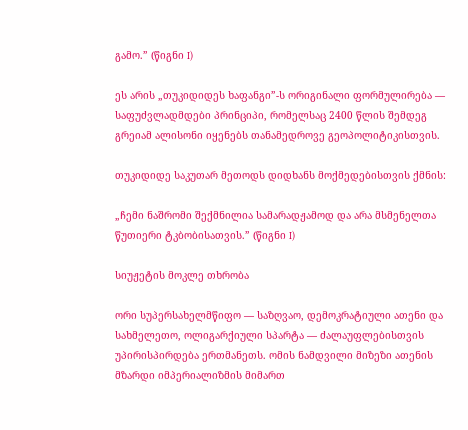გამო.” (წიგნი I)

ეს არის „თუკიდიდეს ხაფანგი”-ს ორიგინალი ფორმულირება — საფუძვლადმდები პრინციპი, რომელსაც 2400 წლის შემდეგ გრეიამ ალისონი იყენებს თანამედროვე გეოპოლიტიკისთვის.

თუკიდიდე საკუთარ მეთოდს დიდხანს მოქმედებისთვის ქმნის:

„ჩემი ნაშრომი შექმნილია სამარადჟამოდ და არა მსმენელთა წუთიერი ტკბობისათვის.” (წიგნი I)

სიუჟეტის მოკლე თხრობა

ორი სუპერსახელმწიფო — საზღვაო, დემოკრატიული ათენი და სახმელეთო, ოლიგარქიული სპარტა — ძალაუფლებისთვის უპირისპირდება ერთმანეთს. ომის ნამდვილი მიზეზი ათენის მზარდი იმპერიალიზმის მიმართ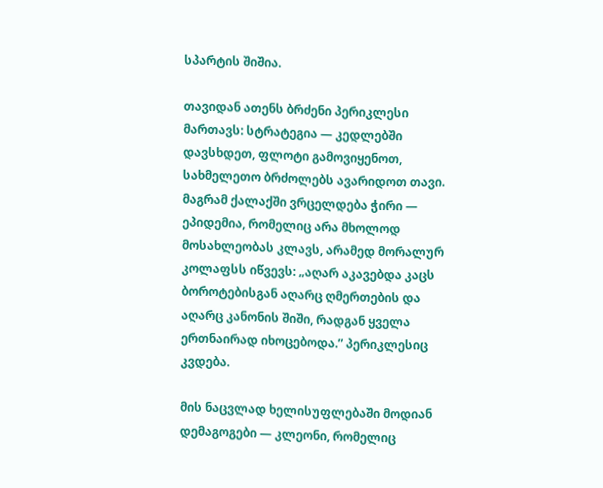სპარტის შიშია.

თავიდან ათენს ბრძენი პერიკლესი მართავს: სტრატეგია — კედლებში დავსხდეთ, ფლოტი გამოვიყენოთ, სახმელეთო ბრძოლებს ავარიდოთ თავი. მაგრამ ქალაქში ვრცელდება ჭირი — ეპიდემია, რომელიც არა მხოლოდ მოსახლეობას კლავს, არამედ მორალურ კოლაფსს იწვევს: „აღარ აკავებდა კაცს ბოროტებისგან აღარც ღმერთების და აღარც კანონის შიში, რადგან ყველა ერთნაირად იხოცებოდა.” პერიკლესიც კვდება.

მის ნაცვლად ხელისუფლებაში მოდიან დემაგოგები — კლეონი, რომელიც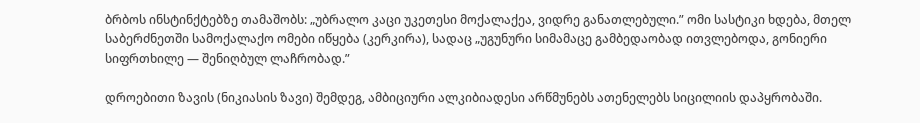ბრბოს ინსტინქტებზე თამაშობს: „უბრალო კაცი უკეთესი მოქალაქეა, ვიდრე განათლებული.” ომი სასტიკი ხდება, მთელ საბერძნეთში სამოქალაქო ომები იწყება (კერკირა), სადაც „უგუნური სიმამაცე გამბედაობად ითვლებოდა, გონიერი სიფრთხილე — შენიღბულ ლაჩრობად.”

დროებითი ზავის (ნიკიასის ზავი) შემდეგ, ამბიციური ალკიბიადესი არწმუნებს ათენელებს სიცილიის დაპყრობაში.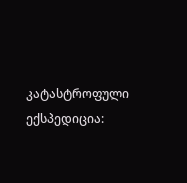კატასტროფული ექსპედიცია: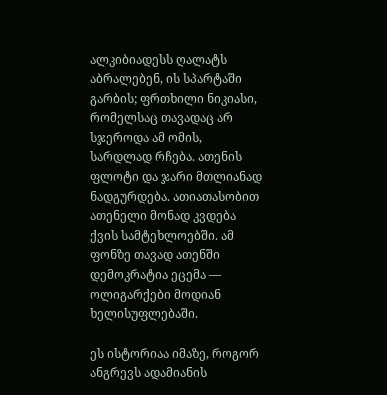ალკიბიადესს ღალატს აბრალებენ, ის სპარტაში გარბის; ფრთხილი ნიკიასი, რომელსაც თავადაც არ სჯეროდა ამ ომის, სარდლად რჩება. ათენის ფლოტი და ჯარი მთლიანად ნადგურდება. ათიათასობით ათენელი მონად კვდება ქვის სამტეხლოებში. ამ ფონზე თავად ათენში დემოკრატია ეცემა — ოლიგარქები მოდიან ხელისუფლებაში.

ეს ისტორიაა იმაზე, როგორ ანგრევს ადამიანის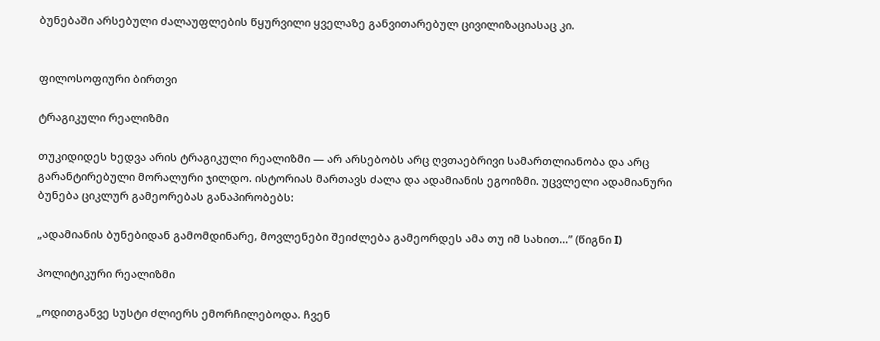ბუნებაში არსებული ძალაუფლების წყურვილი ყველაზე განვითარებულ ცივილიზაციასაც კი.


ფილოსოფიური ბირთვი

ტრაგიკული რეალიზმი

თუკიდიდეს ხედვა არის ტრაგიკული რეალიზმი — არ არსებობს არც ღვთაებრივი სამართლიანობა და არც გარანტირებული მორალური ჯილდო. ისტორიას მართავს ძალა და ადამიანის ეგოიზმი. უცვლელი ადამიანური ბუნება ციკლურ გამეორებას განაპირობებს:

„ადამიანის ბუნებიდან გამომდინარე, მოვლენები შეიძლება გამეორდეს ამა თუ იმ სახით…” (წიგნი I)

პოლიტიკური რეალიზმი

„ოდითგანვე სუსტი ძლიერს ემორჩილებოდა. ჩვენ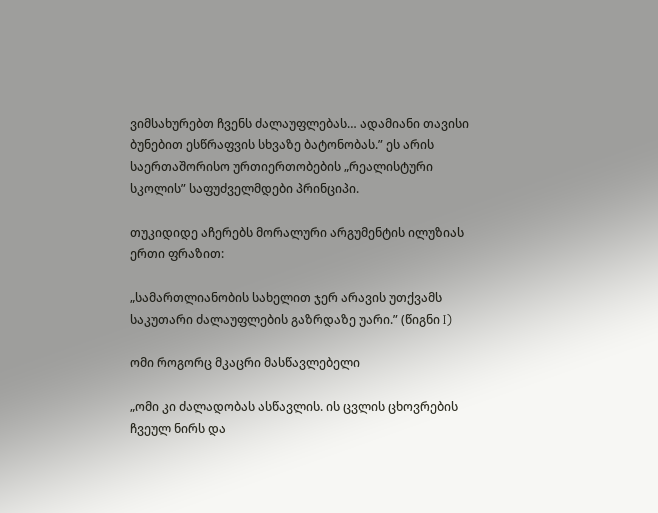ვიმსახურებთ ჩვენს ძალაუფლებას… ადამიანი თავისი ბუნებით ესწრაფვის სხვაზე ბატონობას.” ეს არის საერთაშორისო ურთიერთობების „რეალისტური სკოლის” საფუძველმდები პრინციპი.

თუკიდიდე აჩერებს მორალური არგუმენტის ილუზიას ერთი ფრაზით:

„სამართლიანობის სახელით ჯერ არავის უთქვამს საკუთარი ძალაუფლების გაზრდაზე უარი.” (წიგნი I)

ომი როგორც მკაცრი მასწავლებელი

„ომი კი ძალადობას ასწავლის. ის ცვლის ცხოვრების ჩვეულ ნირს და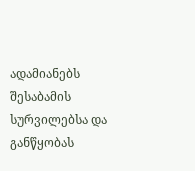ადამიანებს შესაბამის სურვილებსა და განწყობას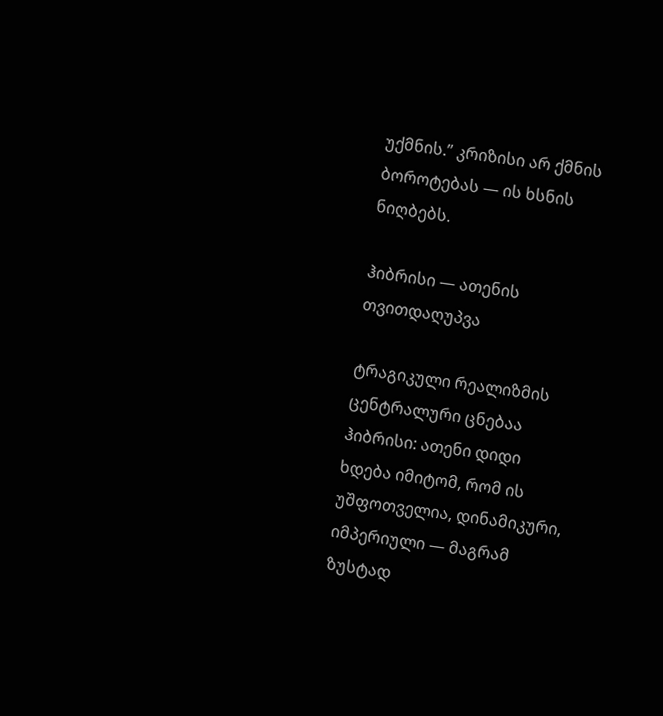უქმნის.” კრიზისი არ ქმნის ბოროტებას — ის ხსნის ნიღბებს.

ჰიბრისი — ათენის თვითდაღუპვა

ტრაგიკული რეალიზმის ცენტრალური ცნებაა ჰიბრისი: ათენი დიდი ხდება იმიტომ, რომ ის უშფოთველია, დინამიკური, იმპერიული — მაგრამ ზუსტად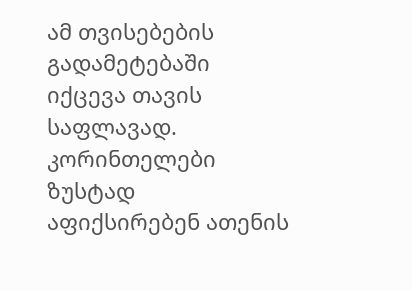ამ თვისებების გადამეტებაში იქცევა თავის საფლავად. კორინთელები ზუსტად აფიქსირებენ ათენის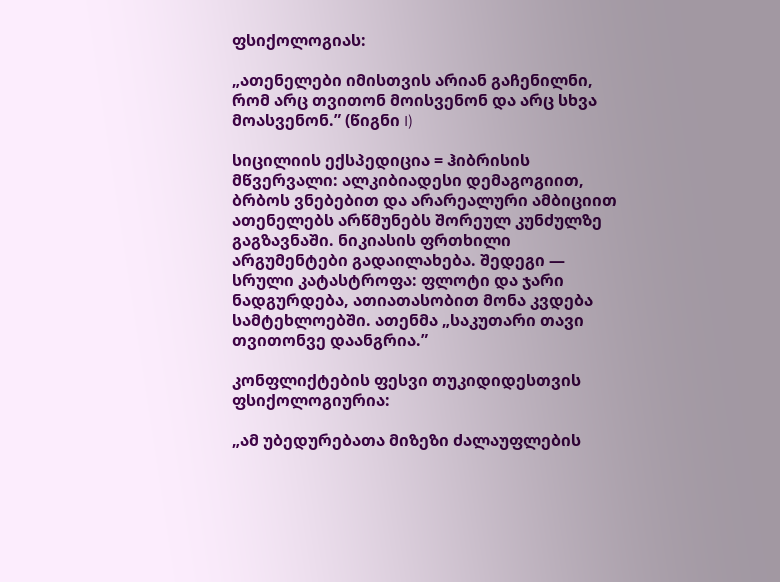ფსიქოლოგიას:

„ათენელები იმისთვის არიან გაჩენილნი, რომ არც თვითონ მოისვენონ და არც სხვა მოასვენონ.” (წიგნი I)

სიცილიის ექსპედიცია = ჰიბრისის მწვერვალი: ალკიბიადესი დემაგოგიით, ბრბოს ვნებებით და არარეალური ამბიციით ათენელებს არწმუნებს შორეულ კუნძულზე გაგზავნაში. ნიკიასის ფრთხილი არგუმენტები გადაილახება. შედეგი — სრული კატასტროფა: ფლოტი და ჯარი ნადგურდება, ათიათასობით მონა კვდება სამტეხლოებში. ათენმა „საკუთარი თავი თვითონვე დაანგრია.”

კონფლიქტების ფესვი თუკიდიდესთვის ფსიქოლოგიურია:

„ამ უბედურებათა მიზეზი ძალაუფლების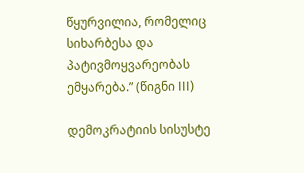წყურვილია, რომელიც სიხარბესა და პატივმოყვარეობას ემყარება.” (წიგნი III)

დემოკრატიის სისუსტე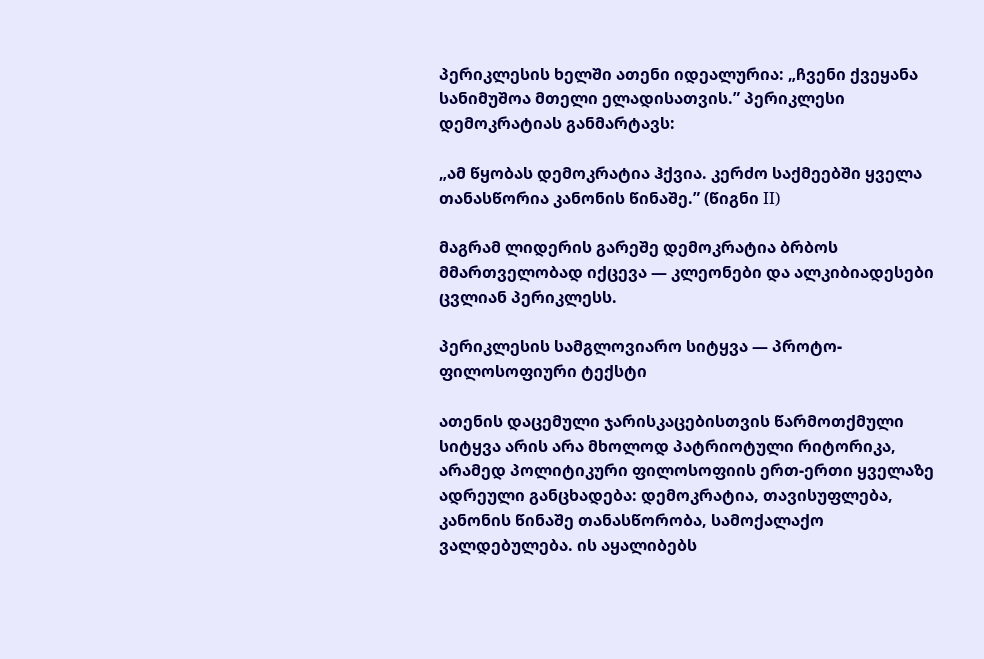პერიკლესის ხელში ათენი იდეალურია: „ჩვენი ქვეყანა სანიმუშოა მთელი ელადისათვის.” პერიკლესი დემოკრატიას განმარტავს:

„ამ წყობას დემოკრატია ჰქვია. კერძო საქმეებში ყველა თანასწორია კანონის წინაშე.” (წიგნი II)

მაგრამ ლიდერის გარეშე დემოკრატია ბრბოს მმართველობად იქცევა — კლეონები და ალკიბიადესები ცვლიან პერიკლესს.

პერიკლესის სამგლოვიარო სიტყვა — პროტო-ფილოსოფიური ტექსტი

ათენის დაცემული ჯარისკაცებისთვის წარმოთქმული სიტყვა არის არა მხოლოდ პატრიოტული რიტორიკა, არამედ პოლიტიკური ფილოსოფიის ერთ-ერთი ყველაზე ადრეული განცხადება: დემოკრატია, თავისუფლება, კანონის წინაშე თანასწორობა, სამოქალაქო ვალდებულება. ის აყალიბებს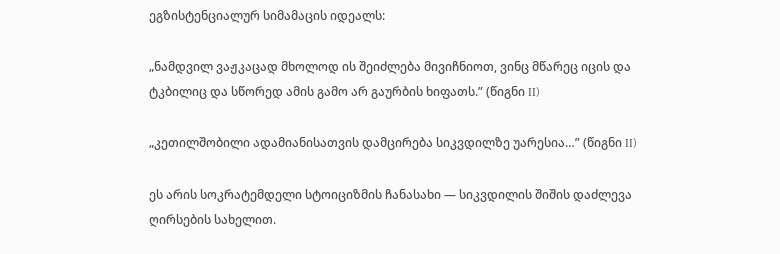ეგზისტენციალურ სიმამაცის იდეალს:

„ნამდვილ ვაჟკაცად მხოლოდ ის შეიძლება მივიჩნიოთ, ვინც მწარეც იცის და ტკბილიც და სწორედ ამის გამო არ გაურბის ხიფათს.” (წიგნი II)

„კეთილშობილი ადამიანისათვის დამცირება სიკვდილზე უარესია…” (წიგნი II)

ეს არის სოკრატემდელი სტოიციზმის ჩანასახი — სიკვდილის შიშის დაძლევა ღირსების სახელით.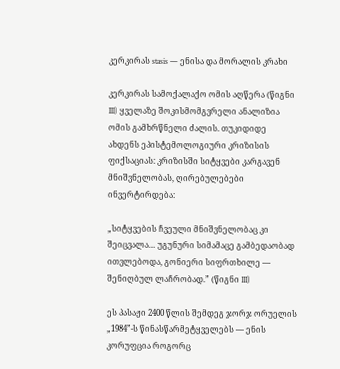კერკირას stasis — ენისა და მორალის კრახი

კერკირას სამოქალაქო ომის აღწერა (წიგნი III) ყველაზე შოკისმომგვრელი ანალიზია ომის გამხრწნელი ძალის. თუკიდიდე ახდენს ეპისტემოლოგიური კრიზისის ფიქსაციას: კრიზისში სიტყვები კარგავენ მნიშვნელობას, ღირებულებები ინვერტირდება:

„სიტყვების ჩვეული მნიშვნელობაც კი შეიცვალა… უგუნური სიმამაცე გამბედაობად ითვლებოდა, გონიერი სიფრთხილე — შენიღბულ ლაჩრობად.” (წიგნი III)

ეს პასაჟი 2400 წლის შემდეგ ჯორჯ ორუელის „1984”-ს წინასწარმეტყველებს — ენის კორუფცია როგორც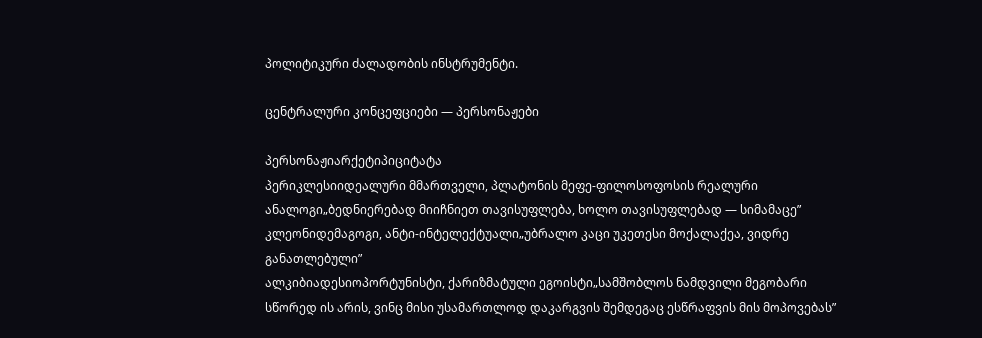პოლიტიკური ძალადობის ინსტრუმენტი.

ცენტრალური კონცეფციები — პერსონაჟები

პერსონაჟიარქეტიპიციტატა
პერიკლესიიდეალური მმართველი, პლატონის მეფე-ფილოსოფოსის რეალური ანალოგი„ბედნიერებად მიიჩნიეთ თავისუფლება, ხოლო თავისუფლებად — სიმამაცე”
კლეონიდემაგოგი, ანტი-ინტელექტუალი„უბრალო კაცი უკეთესი მოქალაქეა, ვიდრე განათლებული”
ალკიბიადესიოპორტუნისტი, ქარიზმატული ეგოისტი„სამშობლოს ნამდვილი მეგობარი სწორედ ის არის, ვინც მისი უსამართლოდ დაკარგვის შემდეგაც ესწრაფვის მის მოპოვებას”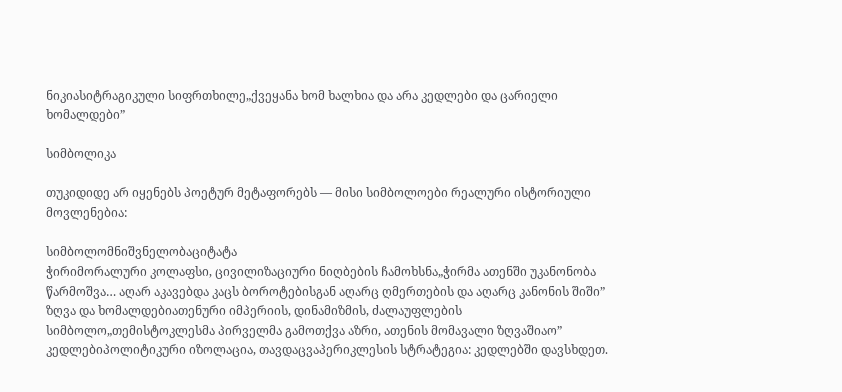ნიკიასიტრაგიკული სიფრთხილე„ქვეყანა ხომ ხალხია და არა კედლები და ცარიელი ხომალდები”

სიმბოლიკა

თუკიდიდე არ იყენებს პოეტურ მეტაფორებს — მისი სიმბოლოები რეალური ისტორიული მოვლენებია:

სიმბოლომნიშვნელობაციტატა
ჭირიმორალური კოლაფსი, ცივილიზაციური ნიღბების ჩამოხსნა„ჭირმა ათენში უკანონობა წარმოშვა… აღარ აკავებდა კაცს ბოროტებისგან აღარც ღმერთების და აღარც კანონის შიში”
ზღვა და ხომალდებიათენური იმპერიის, დინამიზმის, ძალაუფლების სიმბოლო„თემისტოკლესმა პირველმა გამოთქვა აზრი, ათენის მომავალი ზღვაშიაო”
კედლებიპოლიტიკური იზოლაცია, თავდაცვაპერიკლესის სტრატეგია: კედლებში დავსხდეთ.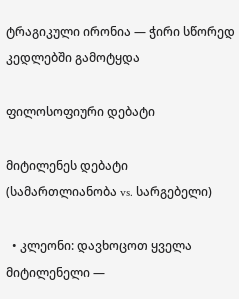ტრაგიკული ირონია — ჭირი სწორედ კედლებში გამოტყდა

ფილოსოფიური დებატი

მიტილენეს დებატი (სამართლიანობა vs. სარგებელი)

  • კლეონი: დავხოცოთ ყველა მიტილენელი —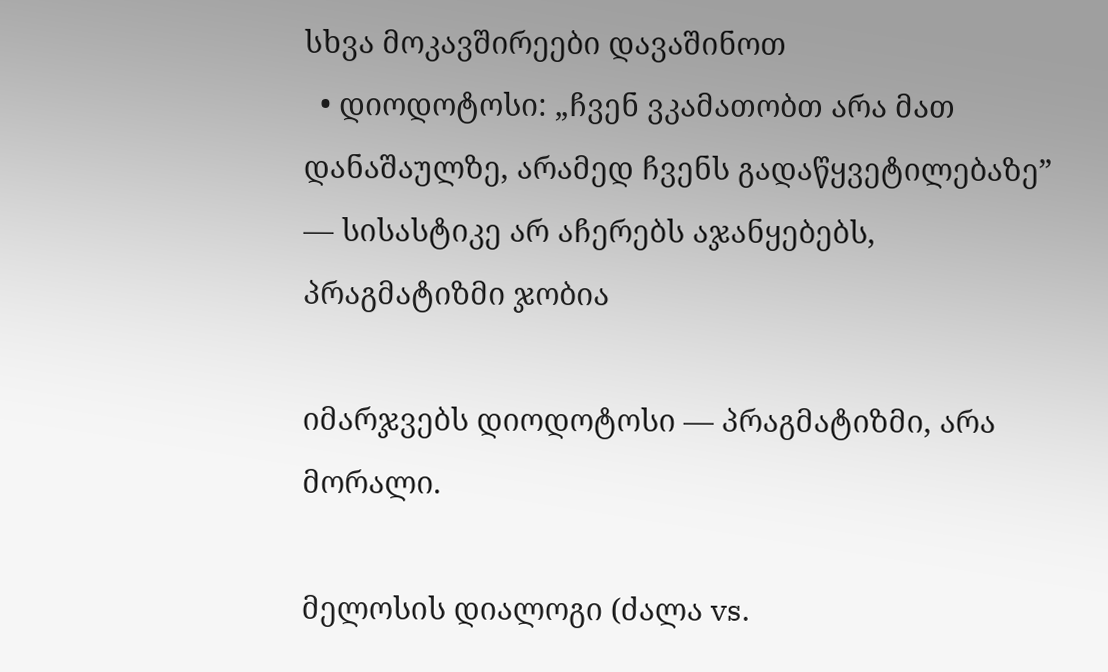სხვა მოკავშირეები დავაშინოთ
  • დიოდოტოსი: „ჩვენ ვკამათობთ არა მათ დანაშაულზე, არამედ ჩვენს გადაწყვეტილებაზე” — სისასტიკე არ აჩერებს აჯანყებებს, პრაგმატიზმი ჯობია

იმარჯვებს დიოდოტოსი — პრაგმატიზმი, არა მორალი.

მელოსის დიალოგი (ძალა vs.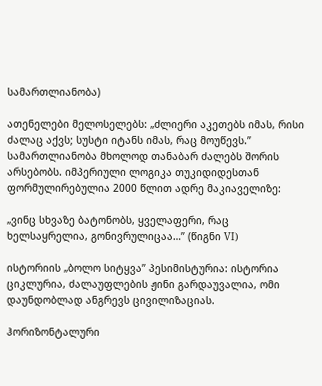სამართლიანობა)

ათენელები მელოსელებს: „ძლიერი აკეთებს იმას, რისი ძალაც აქვს; სუსტი იტანს იმას, რაც მოუწევს.” სამართლიანობა მხოლოდ თანაბარ ძალებს შორის არსებობს. იმპერიული ლოგიკა თუკიდიდესთან ფორმულირებულია 2000 წლით ადრე მაკიაველიზე:

„ვინც სხვაზე ბატონობს, ყველაფერი, რაც ხელსაყრელია, გონივრულიცაა…” (წიგნი VI)

ისტორიის „ბოლო სიტყვა” პესიმისტურია: ისტორია ციკლურია, ძალაუფლების ჟინი გარდაუვალია, ომი დაუნდობლად ანგრევს ცივილიზაციას.

ჰორიზონტალური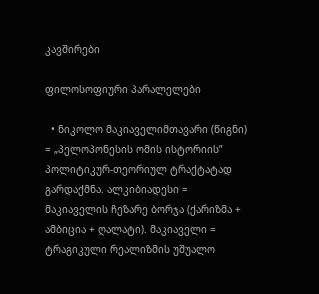კავშირები

ფილოსოფიური პარალელები

  • ნიკოლო მაკიაველიმთავარი (წიგნი) = „პელოპონესის ომის ისტორიის” პოლიტიკურ-თეორიულ ტრაქტატად გარდაქმნა. ალკიბიადესი = მაკიაველის ჩეზარე ბორჯა (ქარიზმა + ამბიცია + ღალატი). მაკიაველი = ტრაგიკული რეალიზმის უშუალო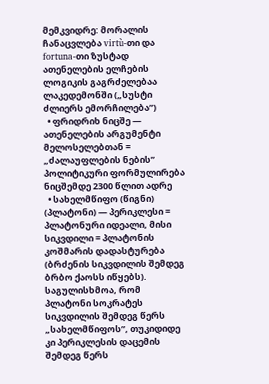მემკვიდრე: მორალის ჩანაცვლება virtù-თი და fortuna-თი ზუსტად ათენელების ელჩების ლოგიკის გაგრძელებაა ლაკედემონში („სუსტი ძლიერს ემორჩილება”)
  • ფრიდრიხ ნიცშე — ათენელების არგუმენტი მელოსელებთან = „ძალაუფლების ნების” პოლიტიკური ფორმულირება ნიცშემდე 2300 წლით ადრე
  • სახელმწიფო (წიგნი) (პლატონი) — პერიკლესი = პლატონური იდეალი, მისი სიკვდილი = პლატონის კოშმარის დადასტურება (ბრძენის სიკვდილის შემდეგ ბრბო ქაოსს იწყებს). საგულისხმოა, რომ პლატონი სოკრატეს სიკვდილის შემდეგ წერს „სახელმწიფოს”, თუკიდიდე კი პერიკლესის დაცემის შემდეგ წერს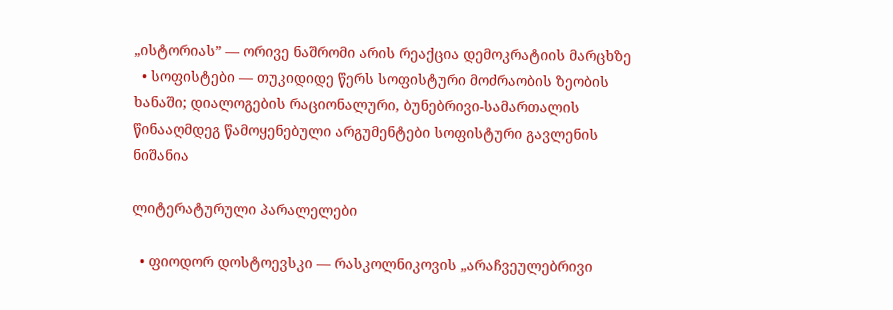„ისტორიას” — ორივე ნაშრომი არის რეაქცია დემოკრატიის მარცხზე
  • სოფისტები — თუკიდიდე წერს სოფისტური მოძრაობის ზეობის ხანაში; დიალოგების რაციონალური, ბუნებრივი-სამართალის წინააღმდეგ წამოყენებული არგუმენტები სოფისტური გავლენის ნიშანია

ლიტერატურული პარალელები

  • ფიოდორ დოსტოევსკი — რასკოლნიკოვის „არაჩვეულებრივი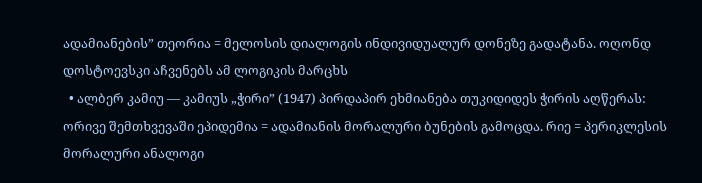ადამიანების” თეორია = მელოსის დიალოგის ინდივიდუალურ დონეზე გადატანა. ოღონდ დოსტოევსკი აჩვენებს ამ ლოგიკის მარცხს
  • ალბერ კამიუ — კამიუს „ჭირი” (1947) პირდაპირ ეხმიანება თუკიდიდეს ჭირის აღწერას: ორივე შემთხვევაში ეპიდემია = ადამიანის მორალური ბუნების გამოცდა. რიე = პერიკლესის მორალური ანალოგი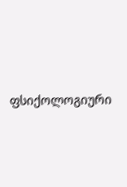ფსიქოლოგიური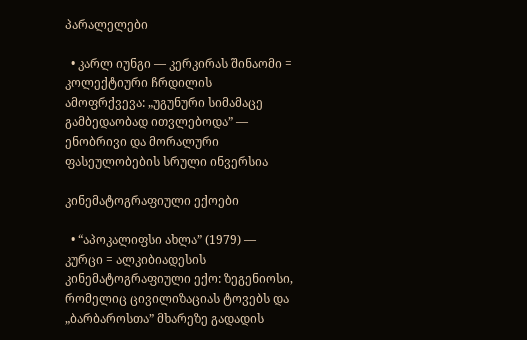პარალელები

  • კარლ იუნგი — კერკირას შინაომი = კოლექტიური ჩრდილის ამოფრქვევა: „უგუნური სიმამაცე გამბედაობად ითვლებოდა” — ენობრივი და მორალური ფასეულობების სრული ინვერსია

კინემატოგრაფიული ექოები

  • “აპოკალიფსი ახლა” (1979) — კურცი = ალკიბიადესის კინემატოგრაფიული ექო: ზეგენიოსი, რომელიც ცივილიზაციას ტოვებს და „ბარბაროსთა” მხარეზე გადადის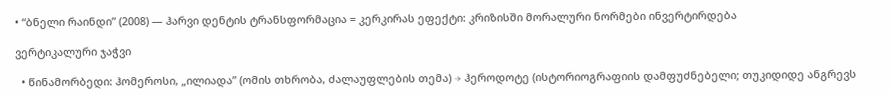• “ბნელი რაინდი” (2008) — ჰარვი დენტის ტრანსფორმაცია = კერკირას ეფექტი: კრიზისში მორალური ნორმები ინვერტირდება

ვერტიკალური ჯაჭვი

  • წინამორბედი: ჰომეროსი, „ილიადა” (ომის თხრობა, ძალაუფლების თემა) → ჰეროდოტე (ისტორიოგრაფიის დამფუძნებელი; თუკიდიდე ანგრევს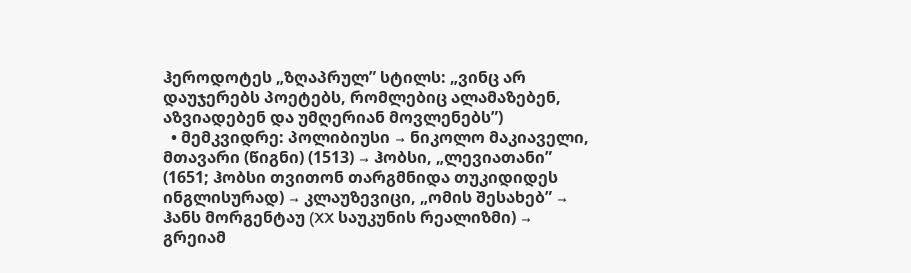ჰეროდოტეს „ზღაპრულ” სტილს: „ვინც არ დაუჯერებს პოეტებს, რომლებიც ალამაზებენ, აზვიადებენ და უმღერიან მოვლენებს”)
  • მემკვიდრე: პოლიბიუსი → ნიკოლო მაკიაველი, მთავარი (წიგნი) (1513) → ჰობსი, „ლევიათანი” (1651; ჰობსი თვითონ თარგმნიდა თუკიდიდეს ინგლისურად) → კლაუზევიცი, „ომის შესახებ” → ჰანს მორგენტაუ (XX საუკუნის რეალიზმი) → გრეიამ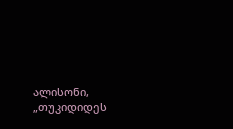ალისონი, „თუკიდიდეს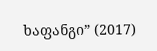ხაფანგი” (2017)